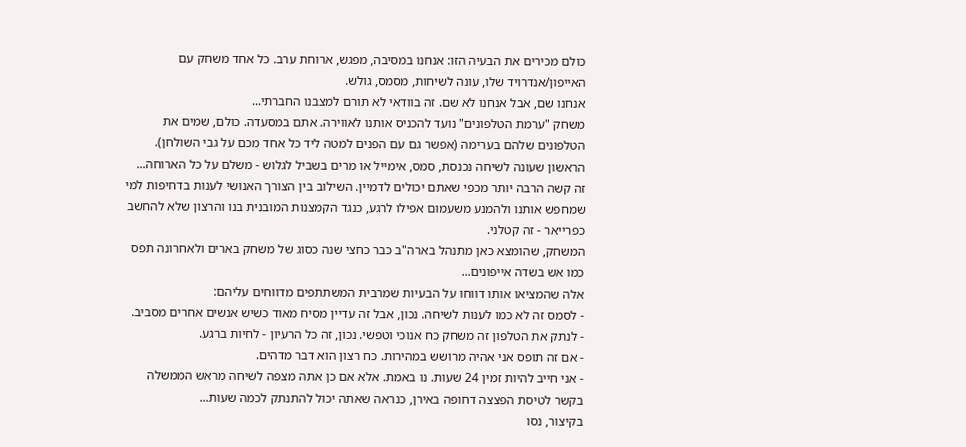כולם מכירים את הבעיה הזו: אנחנו במסיבה, מפגש, ארוחת ערב. כל אחד משחק עם האייפון/אנדרויד שלו, עונה לשיחות, מסמס, גולש.
אנחנו שם, אבל אנחנו לא שם. זה בוודאי לא תורם למצבנו החברתי...
משחק "ערמת הטלפונים" נועד להכניס אותנו לאווירה. אתם במסעדה. כולם, שמים את הטלפונים שלהם בערימה (אפשר גם עם הפנים למטה ליד כל אחד מכם על גבי השולחן).
הראשון שעונה לשיחה נכנסת, סמס, אימייל או מרים בשביל לגלוש - משלם על כל הארוחה...
זה קשה הרבה יותר מכפי שאתם יכולים לדמיין. השילוב בין הצורך האנושי לענות בדחיפות למי שמחפש אותנו ולהמנע משעמום אפילו לרגע, כנגד הקמצנות המובנית בנו והרצון שלא להחשב כפרייאר - זה קטלני.
המשחק, שהומצא כאן מתנהל בארה"ב כבר כחצי שנה כסוג של משחק בארים ולאחרונה תפס כמו אש בשדה אייפונים...
אלה שהמציאו אותו דווחו על הבעיות שמרבית המשתתפים מדווחים עליהם:
- לסמס זה לא כמו לענות לשיחה. נכון, אבל זה עדיין מסיח מאוד כשיש אנשים אחרים מסביב.
- לנתק את הטלפון זה משחק כח אנוכי וטפשי. נכון, זה כל הרעיון - לחיות ברגע.
- אם זה תופס אני אהיה מרושש במהירות. כח רצון הוא דבר מדהים.
- אני חייב להיות זמין 24 שעות. נו באמת. אלא אם כן אתה מצפה לשיחה מראש הממשלה בקשר לטיסת הפצצה דחופה באירן, כנראה שאתה יכול להתנתק לכמה שעות...
בקיצור, נסו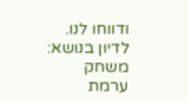ודווחו לנו.
לדיון בנושא: משחק ערמת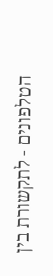הטלפונים - לתקשורת בין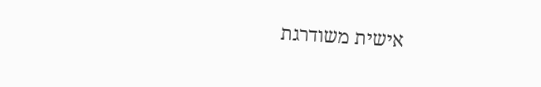אישית משודרגת